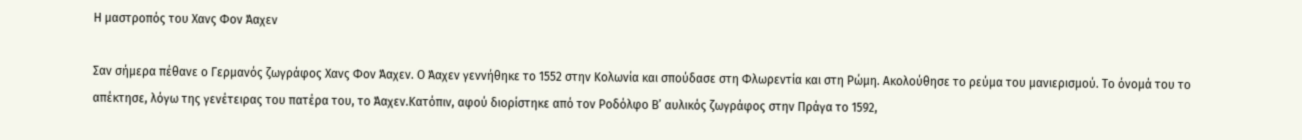Η μαστροπός του Χανς Φον Άαχεν

Σαν σήμερα πέθανε ο Γερμανός ζωγράφος Χανς Φον Άαχεν. Ο Άαχεν γεννήθηκε το 1552 στην Κολωνία και σπούδασε στη Φλωρεντία και στη Ρώμη. Ακολούθησε το ρεύμα του μανιερισμού. Το όνομά του το απέκτησε, λόγω της γενέτειρας του πατέρα του, το Άαχεν.Κατόπιν, αφού διορίστηκε από τον Ροδόλφο Β’ αυλικός ζωγράφος στην Πράγα το 1592,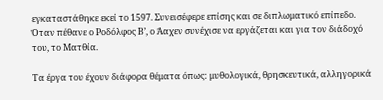εγκαταστάθηκε εκεί το 1597. Συνεισέφερε επίσης και σε διπλωματικό επίπεδο. Όταν πέθανε ο Ροδόλφος Β’, ο Άαχεν συνέχισε να εργάζεται και για τον διάδοχό του, το Ματθία.

Τα έργα του έχουν διάφορα θέματα όπως: μυθολογικά, θρησκευτικά, αλληγορικά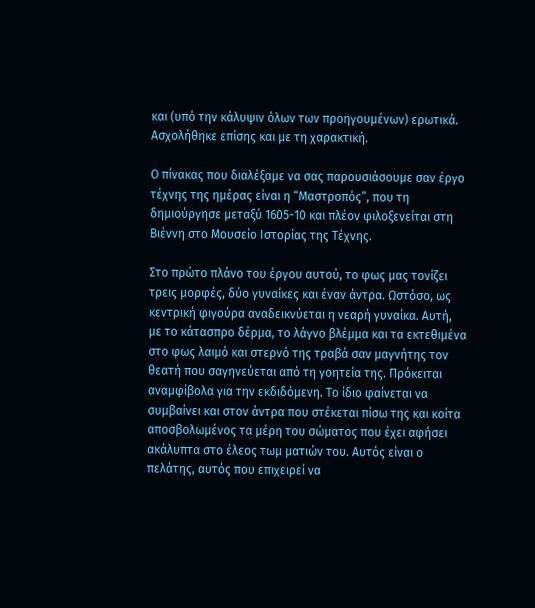και (υπό την κάλυψιν όλων των προηγουμένων) ερωτικά. Ασχολήθηκε επίσης και με τη χαρακτική.

Ο πίνακας που διαλέξαμε να σας παρουσιάσουμε σαν έργο τέχνης της ημέρας είναι η “Μαστροπός”, που τη δημιούργησε μεταξύ 1605-10 και πλέον φιλοξενείται στη Βιέννη στο Μουσείο Ιστορίας της Τέχνης.

Στο πρώτο πλάνο του έργου αυτού, το φως μας τονίζει τρεις μορφές, δύο γυναίκες και έναν άντρα. Ωστόσο, ως κεντρική φιγούρα αναδεικνύεται η νεαρή γυναίκα. Αυτή, με το κάτασπρο δέρμα, το λάγνο βλέμμα και τα εκτεθιμένα στο φως λαιμό και στερνό της τραβά σαν μαγνήτης τον θεατή που σαγηνεύεται από τη γοητεία της. Πρόκειται αναμφίβολα για την εκδιδόμενη. Το ίδιο φαίνεται να συμβαίνει και στον άντρα που στέκεται πίσω της και κοίτα αποσβολωμένος τα μέρη του σώματος που έχει αφήσει ακάλυπτα στο έλεος τωμ ματιών του. Αυτός είναι ο πελάτης, αυτός που επιχειρεί να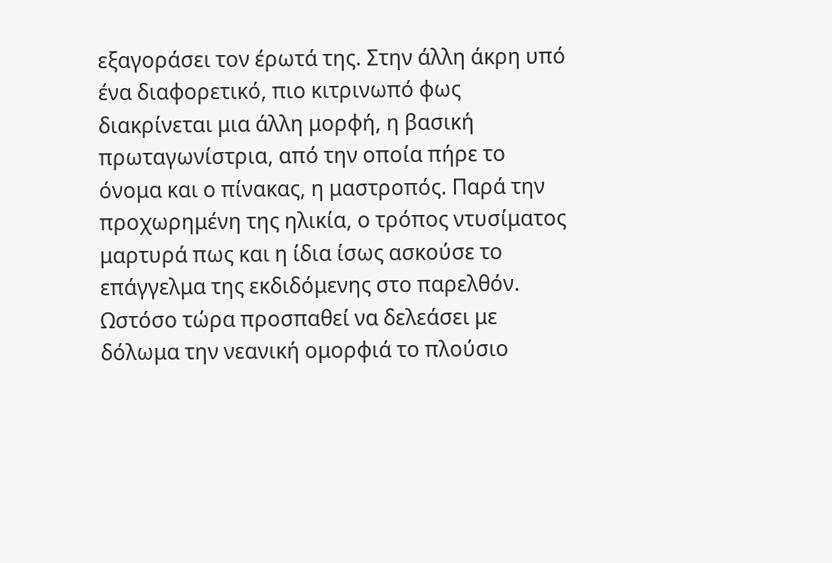εξαγοράσει τον έρωτά της. Στην άλλη άκρη υπό ένα διαφορετικό, πιο κιτρινωπό φως διακρίνεται μια άλλη μορφή, η βασική πρωταγωνίστρια, από την οποία πήρε το όνομα και ο πίνακας, η μαστροπός. Παρά την προχωρημένη της ηλικία, ο τρόπος ντυσίματος μαρτυρά πως και η ίδια ίσως ασκούσε το επάγγελμα της εκδιδόμενης στο παρελθόν. Ωστόσο τώρα προσπαθεί να δελεάσει με δόλωμα την νεανική ομορφιά το πλούσιο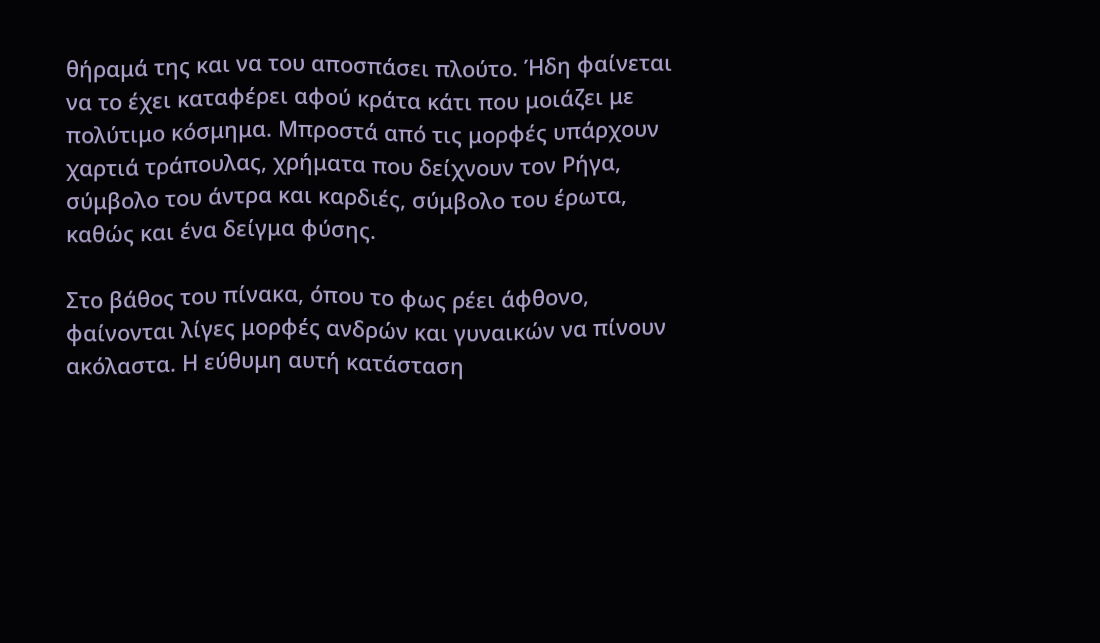θήραμά της και να του αποσπάσει πλούτο. Ήδη φαίνεται να το έχει καταφέρει αφού κράτα κάτι που μοιάζει με πολύτιμο κόσμημα. Μπροστά από τις μορφές υπάρχουν χαρτιά τράπουλας, χρήματα που δείχνουν τον Ρήγα, σύμβολο του άντρα και καρδιές, σύμβολο του έρωτα, καθώς και ένα δείγμα φύσης.

Στο βάθος του πίνακα, όπου το φως ρέει άφθονο, φαίνονται λίγες μορφές ανδρών και γυναικών να πίνουν ακόλαστα. Η εύθυμη αυτή κατάσταση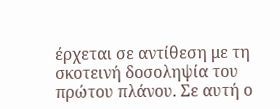έρχεται σε αντίθεση με τη σκοτεινή δοσοληψία του πρώτου πλάνου. Σε αυτή ο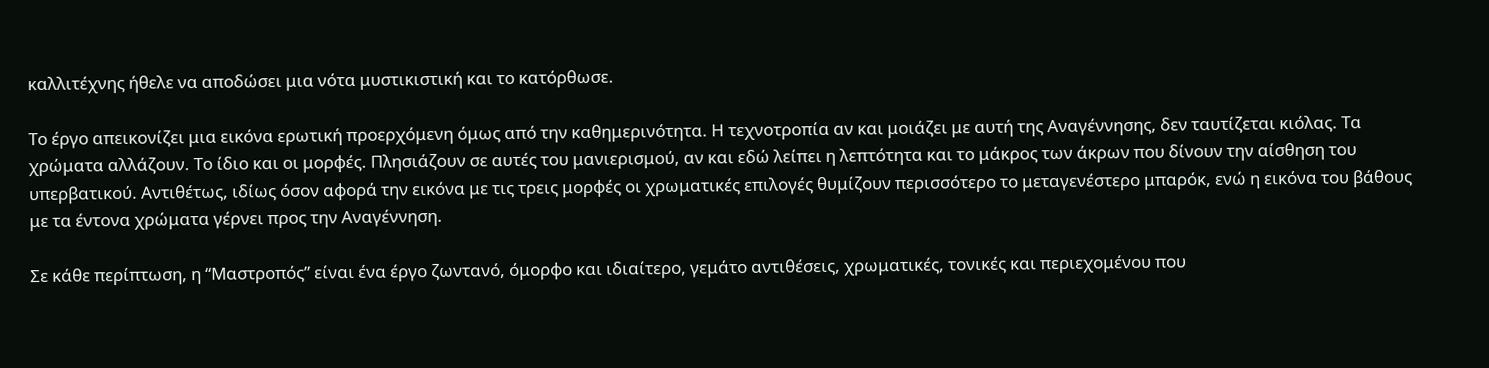καλλιτέχνης ήθελε να αποδώσει μια νότα μυστικιστική και το κατόρθωσε.

Το έργο απεικονίζει μια εικόνα ερωτική προερχόμενη όμως από την καθημερινότητα. Η τεχνοτροπία αν και μοιάζει με αυτή της Αναγέννησης, δεν ταυτίζεται κιόλας. Τα χρώματα αλλάζουν. Το ίδιο και οι μορφές. Πλησιάζουν σε αυτές του μανιερισμού, αν και εδώ λείπει η λεπτότητα και το μάκρος των άκρων που δίνουν την αίσθηση του υπερβατικού. Αντιθέτως, ιδίως όσον αφορά την εικόνα με τις τρεις μορφές οι χρωματικές επιλογές θυμίζουν περισσότερο το μεταγενέστερο μπαρόκ, ενώ η εικόνα του βάθους με τα έντονα χρώματα γέρνει προς την Αναγέννηση.

Σε κάθε περίπτωση, η “Μαστροπός” είναι ένα έργο ζωντανό, όμορφο και ιδιαίτερο, γεμάτο αντιθέσεις, χρωματικές, τονικές και περιεχομένου που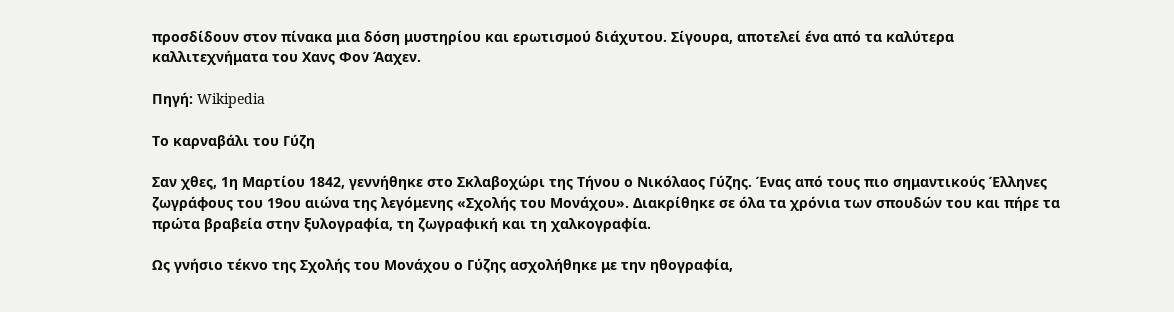προσδίδουν στον πίνακα μια δόση μυστηρίου και ερωτισμού διάχυτου. Σίγουρα, αποτελεί ένα από τα καλύτερα καλλιτεχνήματα του Χανς Φον Άαχεν.

Πηγή: Wikipedia

Το καρναβάλι του Γύζη

Σαν χθες, 1η Μαρτίου 1842, γεννήθηκε στο Σκλαβοχώρι της Τήνου ο Νικόλαος Γύζης. Ένας από τους πιο σημαντικούς Έλληνες ζωγράφους του 19ου αιώνα της λεγόμενης «Σχολής του Μονάχου». Διακρίθηκε σε όλα τα χρόνια των σπουδών του και πήρε τα πρώτα βραβεία στην ξυλογραφία, τη ζωγραφική και τη χαλκογραφία.

Ως γνήσιο τέκνο της Σχολής του Μονάχου ο Γύζης ασχολήθηκε με την ηθογραφία,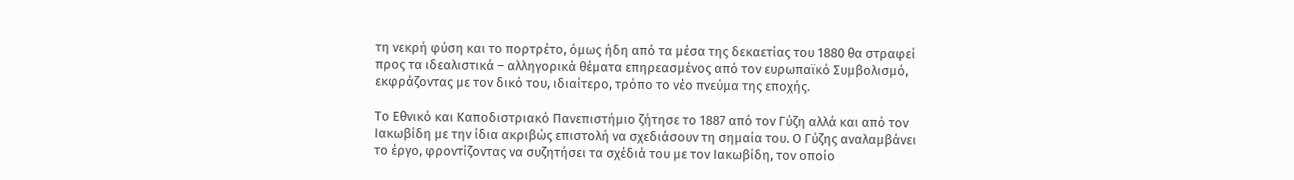τη νεκρή φύση και το πορτρέτο, όμως ήδη από τα μέσα της δεκαετίας του 1880 θα στραφεί προς τα ιδεαλιστικά – αλληγορικά θέματα επηρεασμένος από τον ευρωπαϊκό Συμβολισμό, εκφράζοντας με τον δικό του, ιδιαίτερο, τρόπο το νέο πνεύμα της εποχής.

Το Εθνικό και Καποδιστριακό Πανεπιστήμιο ζήτησε το 1887 από τον Γύζη αλλά και από τον Ιακωβίδη με την ίδια ακριβώς επιστολή να σχεδιάσουν τη σημαία του. Ο Γύζης αναλαμβάνει το έργο, φροντίζοντας να συζητήσει τα σχέδιά του με τον Ιακωβίδη, τον οποίο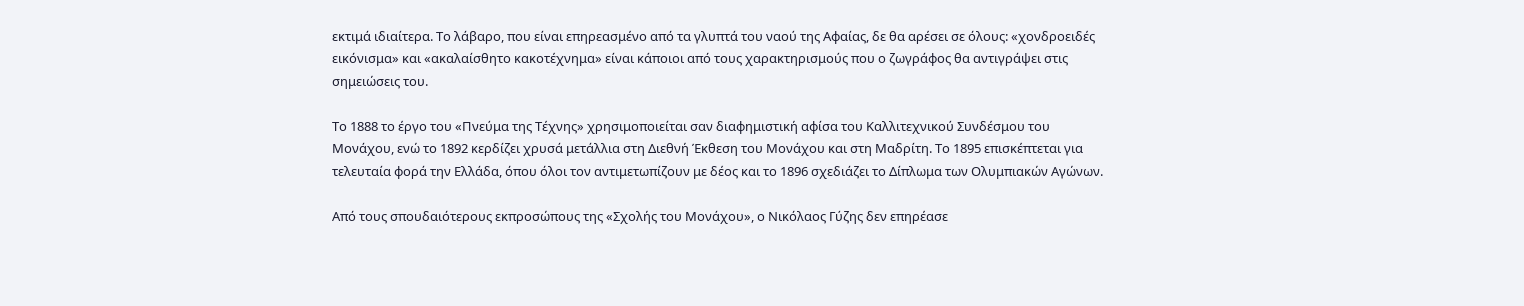εκτιμά ιδιαίτερα. Το λάβαρο, που είναι επηρεασμένο από τα γλυπτά του ναού της Αφαίας, δε θα αρέσει σε όλους: «χονδροειδές εικόνισμα» και «ακαλαίσθητο κακοτέχνημα» είναι κάποιοι από τους χαρακτηρισμούς που ο ζωγράφος θα αντιγράψει στις σημειώσεις του.

Το 1888 το έργο του «Πνεύμα της Τέχνης» χρησιμοποιείται σαν διαφημιστική αφίσα του Καλλιτεχνικού Συνδέσμου του Μονάχου, ενώ το 1892 κερδίζει χρυσά μετάλλια στη Διεθνή Έκθεση του Μονάχου και στη Μαδρίτη. Το 1895 επισκέπτεται για τελευταία φορά την Ελλάδα, όπου όλοι τον αντιμετωπίζουν με δέος και το 1896 σχεδιάζει το Δίπλωμα των Ολυμπιακών Αγώνων.

Από τους σπουδαιότερους εκπροσώπους της «Σχολής του Μονάχου», ο Νικόλαος Γύζης δεν επηρέασε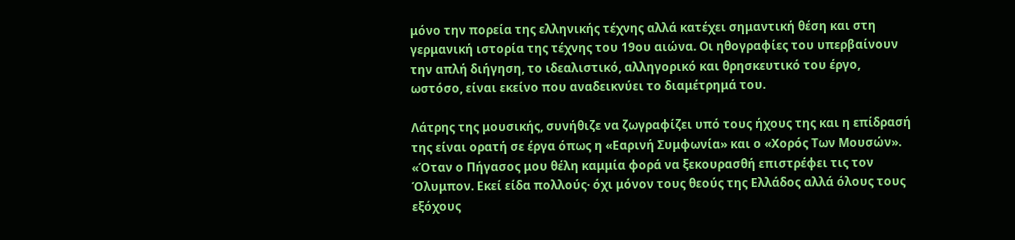μόνο την πορεία της ελληνικής τέχνης αλλά κατέχει σημαντική θέση και στη γερμανική ιστορία της τέχνης του 19ου αιώνα. Οι ηθογραφίες του υπερβαίνουν την απλή διήγηση, το ιδεαλιστικό, αλληγορικό και θρησκευτικό του έργο, ωστόσο, είναι εκείνο που αναδεικνύει το διαμέτρημά του.

Λάτρης της μουσικής, συνήθιζε να ζωγραφίζει υπό τους ήχους της και η επίδρασή της είναι ορατή σε έργα όπως η «Εαρινή Συμφωνία» και ο «Χορός Των Μουσών». «Όταν ο Πήγασος μου θέλη καμμία φορά να ξεκουρασθή επιστρέφει τις τον Όλυμπον. Eκεί είδα πολλούς· όχι μόνον τους θεούς της Eλλάδος αλλά όλους τους εξόχους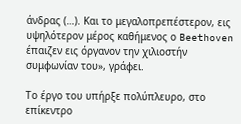άνδρας (…). Kαι το μεγαλοπρεπέστερον, εις υψηλότερον μέρος καθήμενος ο Beethoven έπαιζεν εις όργανον την χιλιοστήν συμφωνίαν του», γράφει.

Το έργο του υπήρξε πολύπλευρο, στο επίκεντρο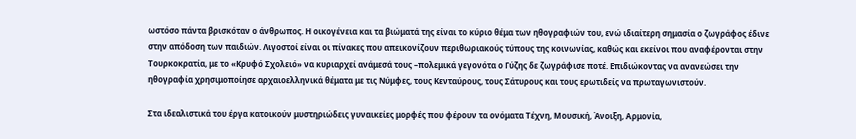ωστόσο πάντα βρισκόταν ο άνθρωπος. Η οικογένεια και τα βιώματά της είναι το κύριο θέμα των ηθογραφιών του, ενώ ιδιαίτερη σημασία ο ζωγράφος έδινε στην απόδοση των παιδιών. Λιγοστοί είναι οι πίνακες που απεικονίζουν περιθωριακούς τύπους της κοινωνίας, καθώς και εκείνοι που αναφέρονται στην Τουρκοκρατία, με το «Κρυφό Σχολειό» να κυριαρχεί ανάμεσά τους –πολεμικά γεγονότα ο Γύζης δε ζωγράφισε ποτέ. Επιδιώκοντας να ανανεώσει την ηθογραφία χρησιμοποίησε αρχαιοελληνικά θέματα με τις Νύμφες, τους Κενταύρους, τους Σάτυρους και τους ερωτιδείς να πρωταγωνιστούν.

Στα ιδεαλιστικά του έργα κατοικούν μυστηριώδεις γυναικείες μορφές που φέρουν τα ονόματα Τέχνη, Μουσική, Άνοιξη, Αρμονία,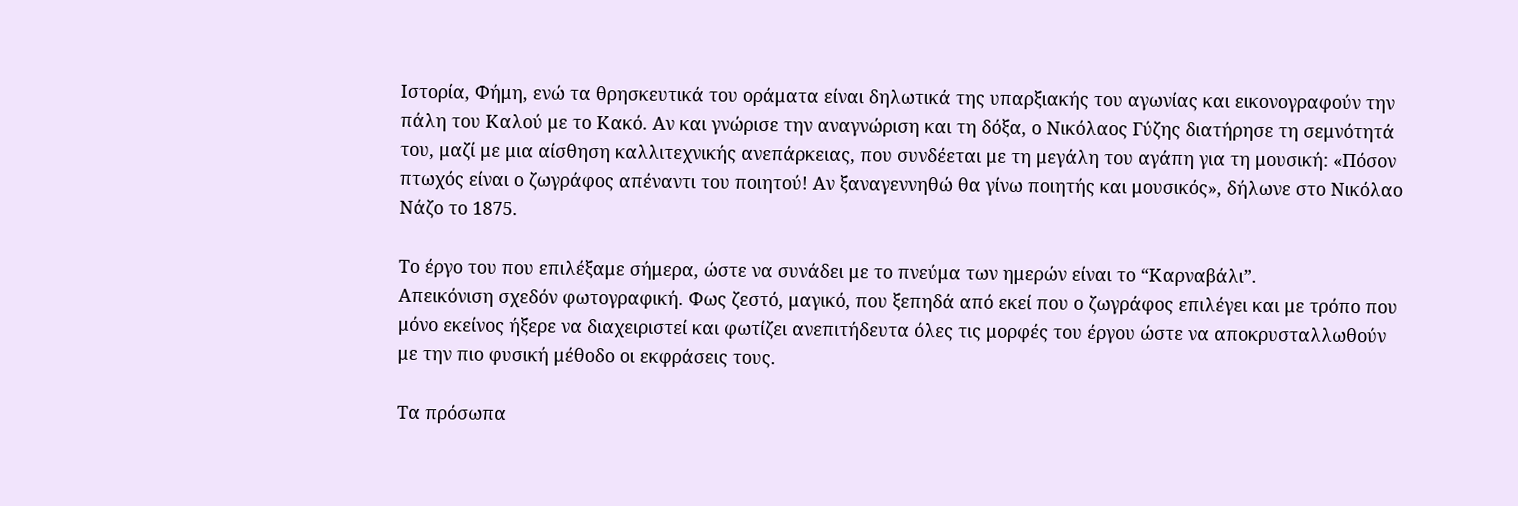Ιστορία, Φήμη, ενώ τα θρησκευτικά του οράματα είναι δηλωτικά της υπαρξιακής του αγωνίας και εικονογραφούν την πάλη του Καλού με το Κακό. Αν και γνώρισε την αναγνώριση και τη δόξα, ο Νικόλαος Γύζης διατήρησε τη σεμνότητά του, μαζί με μια αίσθηση καλλιτεχνικής ανεπάρκειας, που συνδέεται με τη μεγάλη του αγάπη για τη μουσική: «Πόσον πτωχός είναι ο ζωγράφος απέναντι του ποιητού! Αν ξαναγεννηθώ θα γίνω ποιητής και μουσικός», δήλωνε στο Νικόλαο Νάζο το 1875.

Το έργο του που επιλέξαμε σήμερα, ώστε να συνάδει με το πνεύμα των ημερών είναι το “Καρναβάλι”.
Απεικόνιση σχεδόν φωτογραφική. Φως ζεστό, μαγικό, που ξεπηδά από εκεί που ο ζωγράφος επιλέγει και με τρόπο που μόνο εκείνος ήξερε να διαχειριστεί και φωτίζει ανεπιτήδευτα όλες τις μορφές του έργου ώστε να αποκρυσταλλωθούν με την πιο φυσική μέθοδο οι εκφράσεις τους.

Τα πρόσωπα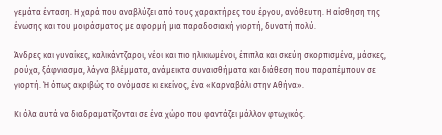γεμάτα ένταση. Η χαρά που αναβλύζει από τους χαρακτήρες του έργου, ανόθευτη. Η αίσθηση της ένωσης και του μοιράσματος με αφορμή μια παραδοσιακή γιορτή, δυνατή πολύ.

Άνδρες και γυναίκες, καλικάντζαροι, νέοι και πιο ηλικιωμένοι, έπιπλα και σκεύη σκορπισμένα, μάσκες, ρούχα, ξάφνιασμα, λάγνα βλέμματα, ανάμεικτα συναισθήματα και διάθεση που παραπέμπουν σε γιορτή. Ή όπως ακριβώς το ονόμασε κι εκείνος, ένα «Καρναβάλι στην Αθήνα».

Κι όλα αυτά να διαδραματίζονται σε ένα χώρο που φαντάζει μάλλον φτωχικός.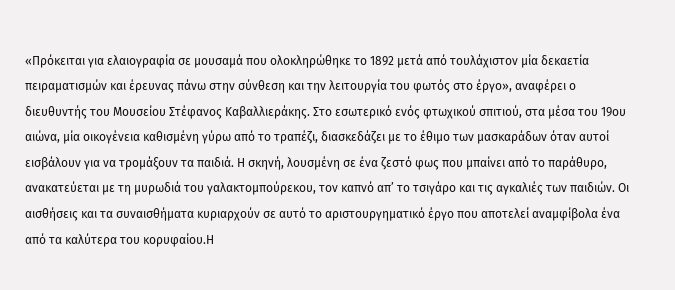«Πρόκειται για ελαιογραφία σε μουσαμά που ολοκληρώθηκε το 1892 μετά από τουλάχιστον μία δεκαετία πειραματισμών και έρευνας πάνω στην σύνθεση και την λειτουργία του φωτός στο έργο», αναφέρει ο διευθυντής του Μουσείου Στέφανος Καβαλλιεράκης. Στο εσωτερικό ενός φτωχικού σπιτιού, στα μέσα του 19ου αιώνα, μία οικογένεια καθισμένη γύρω από το τραπέζι, διασκεδάζει με το έθιμο των μασκαράδων όταν αυτοί εισβάλουν για να τρομάξουν τα παιδιά. Η σκηνή, λουσμένη σε ένα ζεστό φως που μπαίνει από το παράθυρο, ανακατεύεται με τη μυρωδιά του γαλακτομπούρεκου, τον καπνό απ’ το τσιγάρο και τις αγκαλιές των παιδιών. Οι αισθήσεις και τα συναισθήματα κυριαρχούν σε αυτό το αριστουργηματικό έργο που αποτελεί αναμφίβολα ένα από τα καλύτερα του κορυφαίου.Η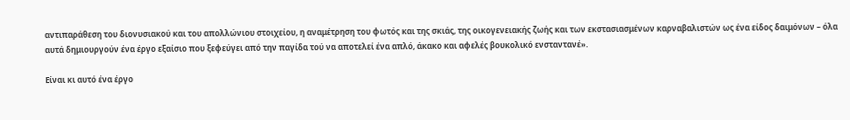αντιπαράθεση του διονυσιακού και του απολλώνιου στοιχείου, η αναμέτρηση του φωτός και της σκιάς, της οικογενειακής ζωής και των εκστασιασμένων καρναβαλιστών ως ένα είδος δαιμόνων – όλα αυτά δημιουργούν ένα έργο εξαίσιο που ξεφεύγει από την παγίδα τού να αποτελεί ένα απλό, άκακο και αφελές βουκολικό ενσταντανέ».

Είναι κι αυτό ένα έργο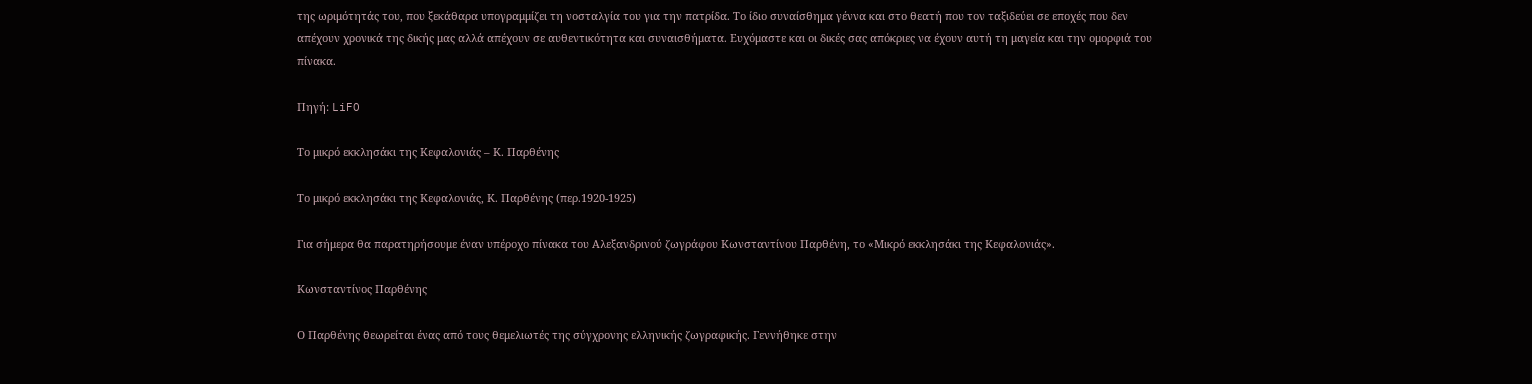της ωριμότητάς του, που ξεκάθαρα υπογραμμίζει τη νοσταλγία του για την πατρίδα. Το ίδιο συναίσθημα γέννα και στο θεατή που τον ταξιδεύει σε εποχές που δεν απέχουν χρονικά της δικής μας αλλά απέχουν σε αυθεντικότητα και συναισθήματα. Ευχόμαστε και οι δικές σας απόκριες να έχουν αυτή τη μαγεία και την ομορφιά του πίνακα.

Πηγή: LiFO

Το μικρό εκκλησάκι της Κεφαλονιάς – Κ. Παρθένης

Το μικρό εκκλησάκι της Κεφαλονιάς, Κ. Παρθένης (περ.1920-1925)

Για σήμερα θα παρατηρήσουμε έναν υπέροχο πίνακα του Αλεξανδρινού ζωγράφου Κωνσταντίνου Παρθένη, το «Μικρό εκκλησάκι της Κεφαλονιάς».

Κωνσταντίνος Παρθένης

Ο Παρθένης θεωρείται ένας από τους θεμελιωτές της σύγχρονης ελληνικής ζωγραφικής. Γεννήθηκε στην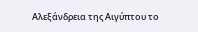Αλεξάνδρεια της Αιγύπτου το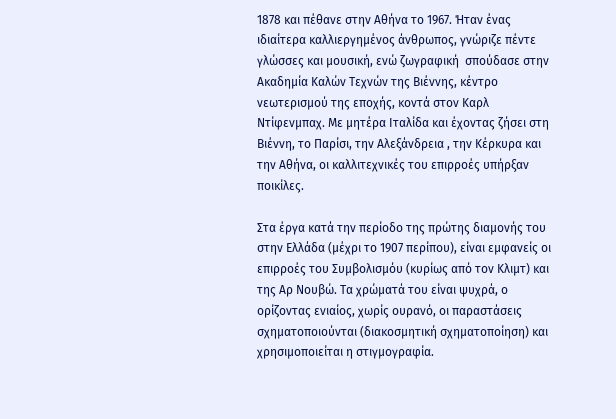1878 και πέθανε στην Αθήνα το 1967. Ήταν ένας ιδιαίτερα καλλιεργημένος άνθρωπος, γνώριζε πέντε γλώσσες και μουσική, ενώ ζωγραφική  σπούδασε στην Ακαδημία Καλών Τεχνών της Βιέννης, κέντρο νεωτερισμού της εποχής, κοντά στον Καρλ Ντίφενμπαχ. Με μητέρα Ιταλίδα και έχοντας ζήσει στη Βιέννη, το Παρίσι, την Αλεξάνδρεια , την Κέρκυρα και την Αθήνα, οι καλλιτεχνικές του επιρροές υπήρξαν ποικίλες.

Στα έργα κατά την περίοδο της πρώτης διαμονής του στην Ελλάδα (μέχρι το 1907 περίπου), είναι εμφανείς οι επιρροές του Συμβολισμόυ (κυρίως από τον Κλιμτ) και της Αρ Νουβώ. Τα χρώματά του είναι ψυχρά, ο ορίζοντας ενιαίος, χωρίς ουρανό, οι παραστάσεις σχηματοποιούνται (διακοσμητική σχηματοποίηση) και χρησιμοποιείται η στιγμογραφία.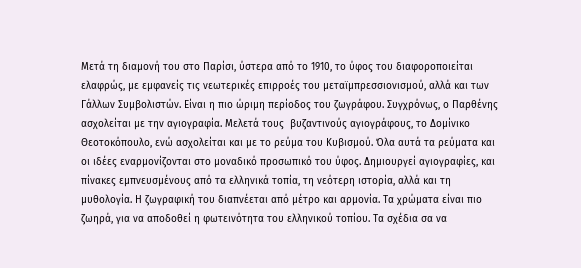Μετά τη διαμονή του στο Παρίσι, ύστερα από το 1910, το ύφος του διαφοροποιείται ελαφρώς, με εμφανείς τις νεωτερικές επιρροές του μεταϊμπρεσσιονισμού, αλλά και των Γάλλων Συμβολιστών. Είναι η πιο ώριμη περίοδος του ζωγράφου. Συγχρόνως, ο Παρθένης ασχολείται με την αγιογραφία. Μελετά τους  βυζαντινούς αγιογράφους, το Δομίνικο Θεοτοκόπουλο, ενώ ασχολείται και με το ρεύμα του Κυβισμού. Όλα αυτά τα ρεύματα και οι ιδέες εναρμονίζονται στο μοναδικό προσωπικό του ύφος. Δημιουργεί αγιογραφίες, και πίνακες εμπνευσμένους από τα ελληνικά τοπία, τη νεότερη ιστορία, αλλά και τη μυθολογία. Η ζωγραφική του διαπνέεται από μέτρο και αρμονία. Τα χρώματα είναι πιο ζωηρά, για να αποδοθεί η φωτεινότητα του ελληνικού τοπίου. Τα σχέδια σα να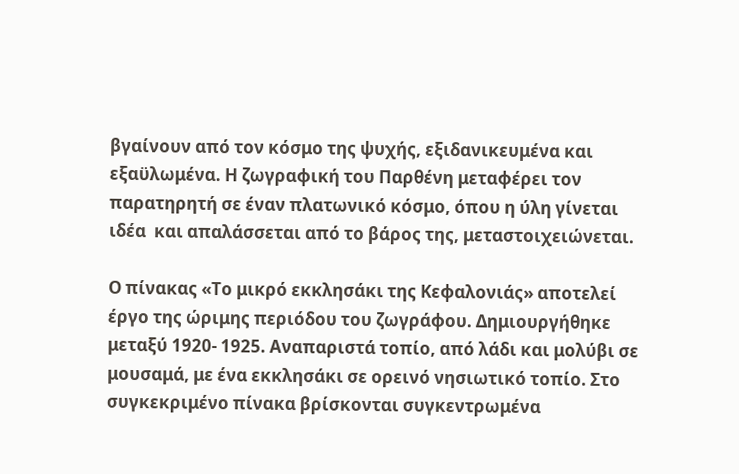βγαίνουν από τον κόσμο της ψυχής, εξιδανικευμένα και εξαϋλωμένα. Η ζωγραφική του Παρθένη μεταφέρει τον παρατηρητή σε έναν πλατωνικό κόσμο, όπου η ύλη γίνεται ιδέα  και απαλάσσεται από το βάρος της, μεταστοιχειώνεται.

Ο πίνακας «Το μικρό εκκλησάκι της Κεφαλονιάς» αποτελεί έργο της ώριμης περιόδου του ζωγράφου. Δημιουργήθηκε μεταξύ 1920- 1925. Αναπαριστά τοπίο, από λάδι και μολύβι σε μουσαμά, με ένα εκκλησάκι σε ορεινό νησιωτικό τοπίο. Στο συγκεκριμένο πίνακα βρίσκονται συγκεντρωμένα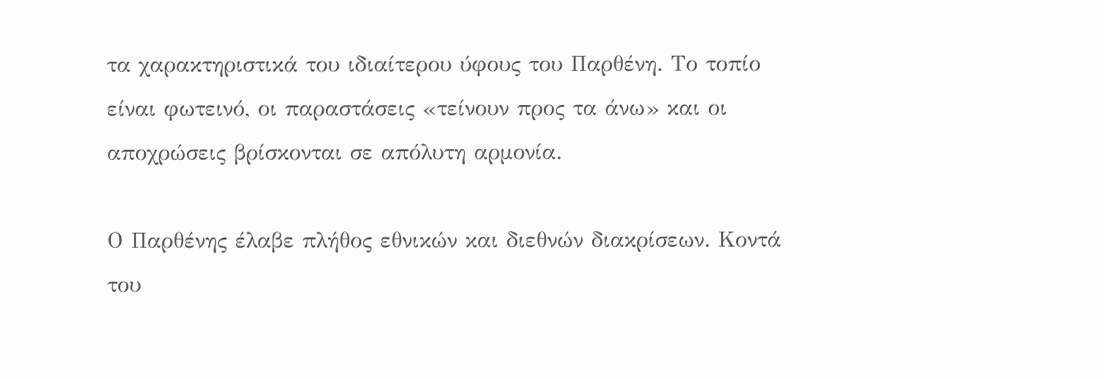τα χαρακτηριστικά του ιδιαίτερου ύφους του Παρθένη. Το τοπίο είναι φωτεινό, οι παραστάσεις «τείνουν προς τα άνω» και οι αποχρώσεις βρίσκονται σε απόλυτη αρμονία.

Ο Παρθένης έλαβε πλήθος εθνικών και διεθνών διακρίσεων. Κοντά του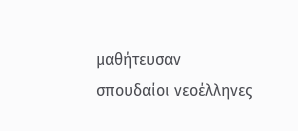μαθήτευσαν σπουδαίοι νεοέλληνες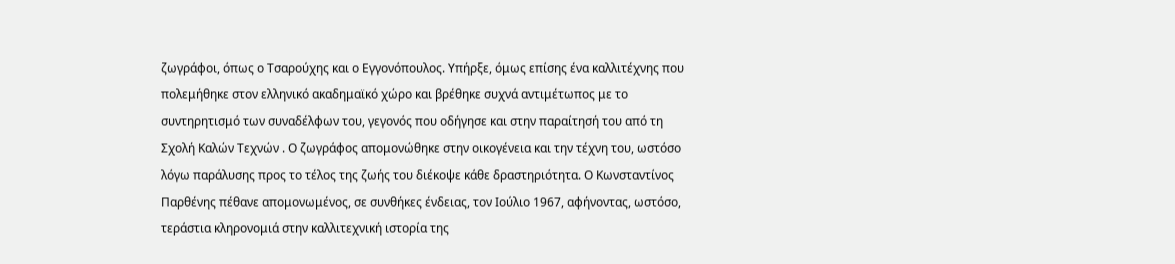ζωγράφοι, όπως ο Τσαρούχης και ο Εγγονόπουλος. Υπήρξε, όμως επίσης ένα καλλιτέχνης που πολεμήθηκε στον ελληνικό ακαδημαϊκό χώρο και βρέθηκε συχνά αντιμέτωπος με το συντηρητισμό των συναδέλφων του, γεγονός που οδήγησε και στην παραίτησή του από τη Σχολή Καλών Τεχνών . Ο ζωγράφος απομονώθηκε στην οικογένεια και την τέχνη του, ωστόσο λόγω παράλυσης προς το τέλος της ζωής του διέκοψε κάθε δραστηριότητα. Ο Κωνσταντίνος Παρθένης πέθανε απομονωμένος, σε συνθήκες ένδειας, τον Ιούλιο 1967, αφήνοντας, ωστόσο, τεράστια κληρονομιά στην καλλιτεχνική ιστορία της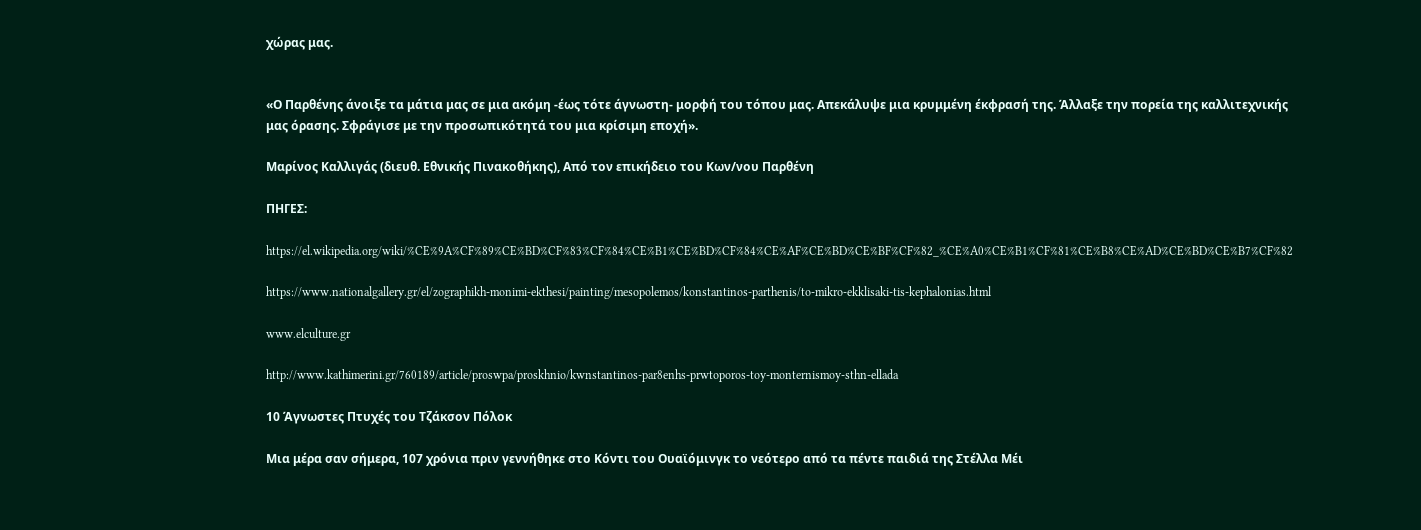χώρας μας.


«Ο Παρθένης άνοιξε τα μάτια μας σε μια ακόμη -έως τότε άγνωστη- μορφή του τόπου μας. Απεκάλυψε μια κρυμμένη έκφρασή της. Άλλαξε την πορεία της καλλιτεχνικής μας όρασης. Σφράγισε με την προσωπικότητά του μια κρίσιμη εποχή».

Μαρίνος Καλλιγάς (διευθ. Εθνικής Πινακοθήκης), Από τον επικήδειο του Κων/νου Παρθένη

ΠΗΓΕΣ:

https://el.wikipedia.org/wiki/%CE%9A%CF%89%CE%BD%CF%83%CF%84%CE%B1%CE%BD%CF%84%CE%AF%CE%BD%CE%BF%CF%82_%CE%A0%CE%B1%CF%81%CE%B8%CE%AD%CE%BD%CE%B7%CF%82

https://www.nationalgallery.gr/el/zographikh-monimi-ekthesi/painting/mesopolemos/konstantinos-parthenis/to-mikro-ekklisaki-tis-kephalonias.html

www.elculture.gr

http://www.kathimerini.gr/760189/article/proswpa/proskhnio/kwnstantinos-par8enhs-prwtoporos-toy-monternismoy-sthn-ellada

10 Άγνωστες Πτυχές του Τζάκσον Πόλοκ

Μια μέρα σαν σήμερα, 107 χρόνια πριν γεννήθηκε στο Κόντι του Ουαϊόμινγκ το νεότερο από τα πέντε παιδιά της Στέλλα Μέι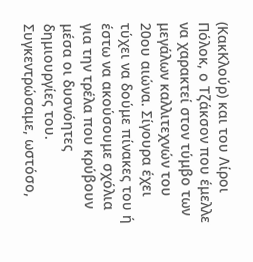(ΚακΚλούρ) και του Λίροι Πόλοκ, ο Τζάκσον που έμελλε να χαρακτεί στον τύμβο των μεγάλων καλλιτεχνών του 20ου αιώνα. Σίγουρα έχει τύχει να δούμε πίνακες του ή έστω να ακούσουμε σχόλια για την τρέλα που κρύβουν μέσα οι δυσνόητες δημιουργίες του. Συγκεντρώσαμε, ωστόσο,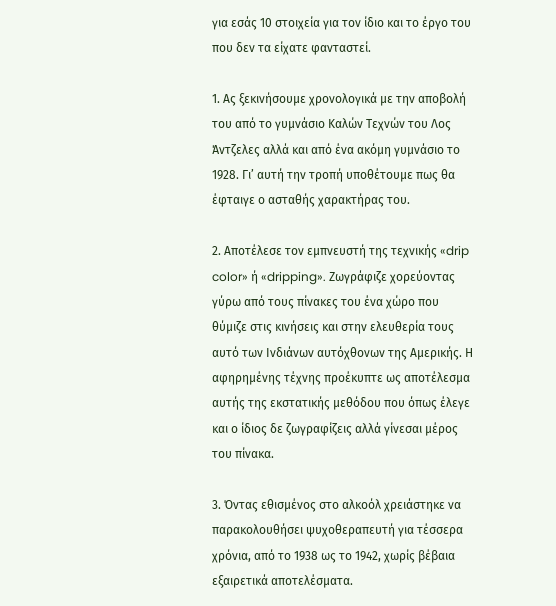για εσάς 10 στοιχεία για τον ίδιο και το έργο του που δεν τα είχατε φανταστεί.

1. Ας ξεκινήσουμε χρονολογικά με την αποβολή του από το γυμνάσιο Καλών Τεχνών του Λος Άντζελες αλλά και από ένα ακόμη γυμνάσιο το 1928. Γι’ αυτή την τροπή υποθέτουμε πως θα έφταιγε ο ασταθής χαρακτήρας του.

2. Αποτέλεσε τον εμπνευστή της τεχνικής «drip color» ή «dripping». Ζωγράφιζε χορεύοντας γύρω από τους πίνακες του ένα χώρο που θύμιζε στις κινήσεις και στην ελευθερία τους αυτό των Ινδιάνων αυτόχθονων της Αμερικής. Η αφηρημένης τέχνης προέκυπτε ως αποτέλεσμα αυτής της εκστατικής μεθόδου που όπως έλεγε και ο ίδιος δε ζωγραφίζεις αλλά γίνεσαι μέρος του πίνακα.

3. Όντας εθισμένος στο αλκοόλ χρειάστηκε να παρακολουθήσει ψυχοθεραπευτή για τέσσερα χρόνια, από το 1938 ως το 1942, χωρίς βέβαια εξαιρετικά αποτελέσματα.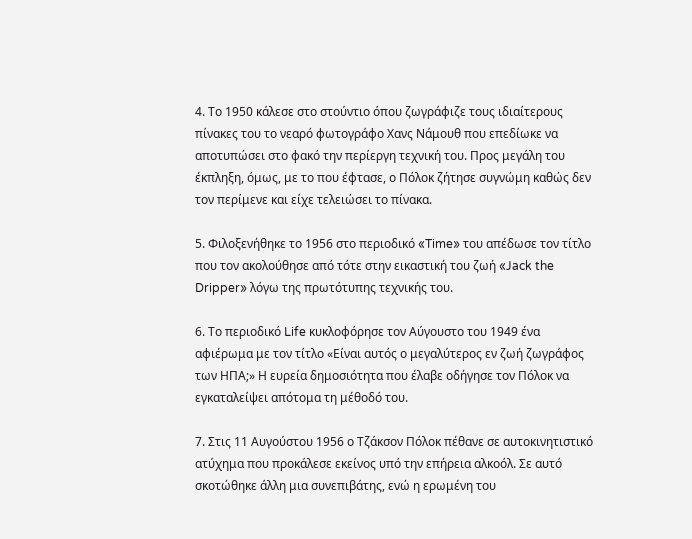4. Το 1950 κάλεσε στο στούντιο όπου ζωγράφιζε τους ιδιαίτερους πίνακες του το νεαρό φωτογράφο Χανς Νάμουθ που επεδίωκε να αποτυπώσει στο φακό την περίεργη τεχνική του. Προς μεγάλη του έκπληξη, όμως, με το που έφτασε, ο Πόλοκ ζήτησε συγνώμη καθώς δεν τον περίμενε και είχε τελειώσει το πίνακα.

5. Φιλοξενήθηκε το 1956 στο περιοδικό «Time» του απέδωσε τον τίτλο που τον ακολούθησε από τότε στην εικαστική του ζωή «Jack the Dripper» λόγω της πρωτότυπης τεχνικής του.

6. Το περιοδικό Life κυκλοφόρησε τον Αύγουστο του 1949 ένα αφιέρωμα με τον τίτλο «Είναι αυτός ο μεγαλύτερος εν ζωή ζωγράφος των ΗΠΑ;» Η ευρεία δημοσιότητα που έλαβε οδήγησε τον Πόλοκ να εγκαταλείψει απότομα τη μέθοδό του.

7. Στις 11 Αυγούστου 1956 ο Τζάκσον Πόλοκ πέθανε σε αυτοκινητιστικό ατύχημα που προκάλεσε εκείνος υπό την επήρεια αλκοόλ. Σε αυτό σκοτώθηκε άλλη μια συνεπιβάτης, ενώ η ερωμένη του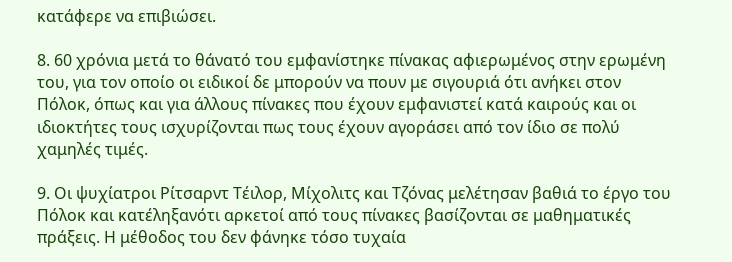κατάφερε να επιβιώσει.

8. 60 χρόνια μετά το θάνατό του εμφανίστηκε πίνακας αφιερωμένος στην ερωμένη του, για τον οποίο οι ειδικοί δε μπορούν να πουν με σιγουριά ότι ανήκει στον Πόλοκ, όπως και για άλλους πίνακες που έχουν εμφανιστεί κατά καιρούς και οι ιδιοκτήτες τους ισχυρίζονται πως τους έχουν αγοράσει από τον ίδιο σε πολύ χαμηλές τιμές.

9. Οι ψυχίατροι Ρίτσαρντ Τέιλορ, Μίχολιτς και Τζόνας μελέτησαν βαθιά το έργο του Πόλοκ και κατέληξανότι αρκετοί από τους πίνακες βασίζονται σε μαθηματικές πράξεις. Η μέθοδος του δεν φάνηκε τόσο τυχαία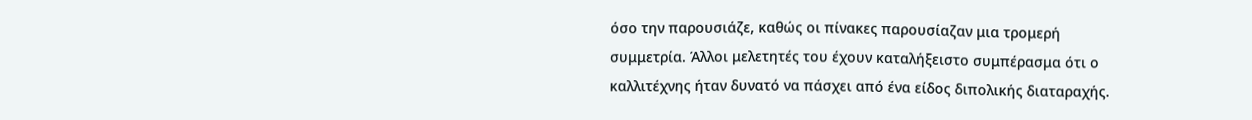όσο την παρουσιάζε, καθώς οι πίνακες παρουσίαζαν μια τρομερή συμμετρία. Άλλοι μελετητές του έχουν καταλήξειστο συμπέρασμα ότι ο καλλιτέχνης ήταν δυνατό να πάσχει από ένα είδος διπολικής διαταραχής.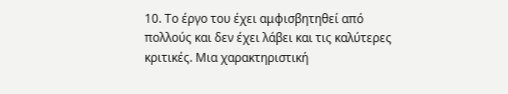10. Το έργο του έχει αμφισβητηθεί από πολλούς και δεν έχει λάβει και τις καλύτερες κριτικές. Μια χαρακτηριστική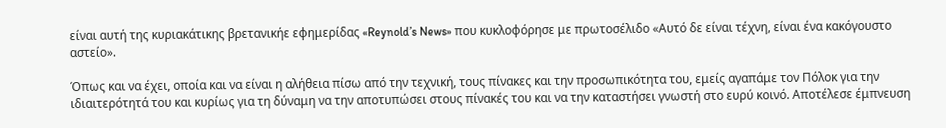είναι αυτή της κυριακάτικης βρετανικήε εφημερίδας «Reynold’s News» που κυκλοφόρησε με πρωτοσέλιδο «Αυτό δε είναι τέχνη, είναι ένα κακόγουστο αστείο».

Όπως και να έχει, οποία και να είναι η αλήθεια πίσω από την τεχνική, τους πίνακες και την προσωπικότητα του, εμείς αγαπάμε τον Πόλοκ για την ιδιαιτερότητά του και κυρίως για τη δύναμη να την αποτυπώσει στους πίνακές του και να την καταστήσει γνωστή στο ευρύ κοινό. Αποτέλεσε έμπνευση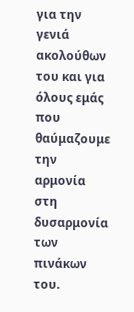για την γενιά ακολούθων του και για όλους εμάς που θαύμαζουμε την αρμονία στη δυσαρμονία των πινάκων του.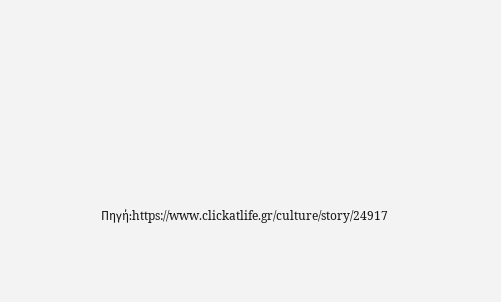Πηγή:https://www.clickatlife.gr/culture/story/24917